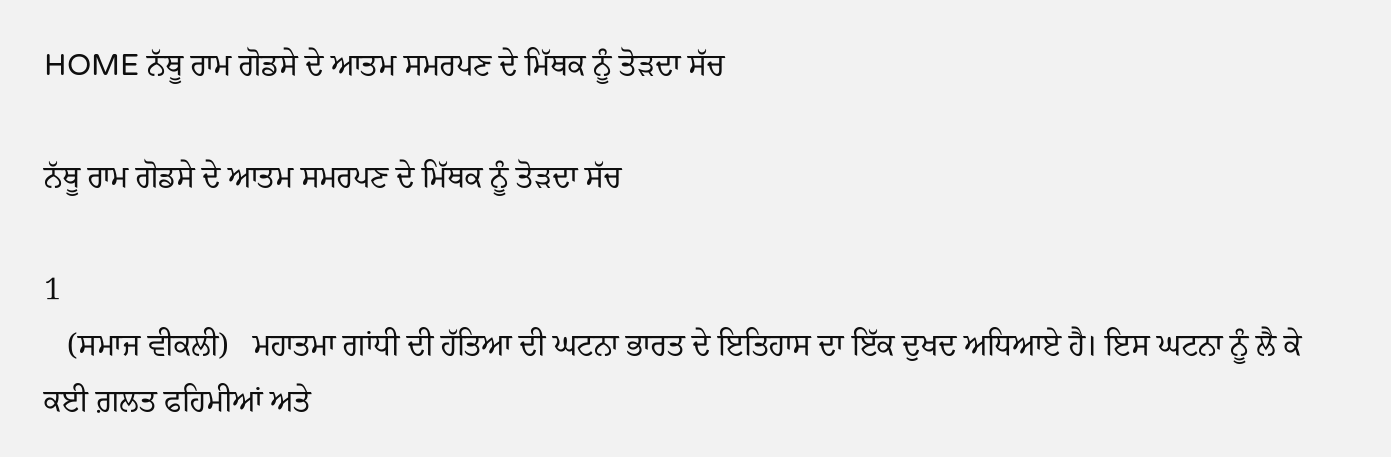HOME ਨੱਥੂ ਰਾਮ ਗੋਡਸੇ ਦੇ ਆਤਮ ਸਮਰਪਣ ਦੇ ਮਿੱਥਕ ਨੂੰ ਤੋੜਦਾ ਸੱਚ

ਨੱਥੂ ਰਾਮ ਗੋਡਸੇ ਦੇ ਆਤਮ ਸਮਰਪਣ ਦੇ ਮਿੱਥਕ ਨੂੰ ਤੋੜਦਾ ਸੱਚ

1
   (ਸਮਾਜ ਵੀਕਲੀ)   ਮਹਾਤਮਾ ਗਾਂਧੀ ਦੀ ਹੱਤਿਆ ਦੀ ਘਟਨਾ ਭਾਰਤ ਦੇ ਇਤਿਹਾਸ ਦਾ ਇੱਕ ਦੁਖਦ ਅਧਿਆਏ ਹੈ। ਇਸ ਘਟਨਾ ਨੂੰ ਲੈ ਕੇ ਕਈ ਗ਼ਲਤ ਫਹਿਮੀਆਂ ਅਤੇ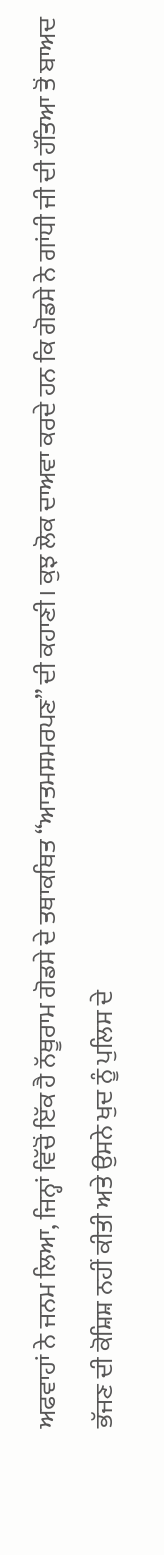ਅਫਵਾਹਾਂ ਨੇ ਜਨਮ ਲਿਆ, ਜਿਨ੍ਹਾਂ ਵਿੱਚੋਂ ਇੱਕ ਹੈ ਨੱਥੂਰਾਮ ਗੋਡਸੇ ਦੇ ਤਥਾਕਥਿਤ “ਆਤਮਸਮਰਪਣ” ਦੀ ਕਹਾਣੀ। ਕੁਝ ਲੋਕ ਦਾਅਵਾ ਕਰਦੇ ਹਨ ਕਿ ਗੋਡਸੇ ਨੇ ਗਾਂਧੀ ਜੀ ਦੀ ਹੱਤਿਆ ਤੋਂ ਬਾਅਦ ਭੱਜਣ ਦੀ ਕੋਸ਼ਿਸ਼ ਨਹੀਂ ਕੀਤੀ ਅਤੇ ਉਸਨੇ ਖੁਦ ਨੂੰ ਪੁਲਿਸ ਦੇ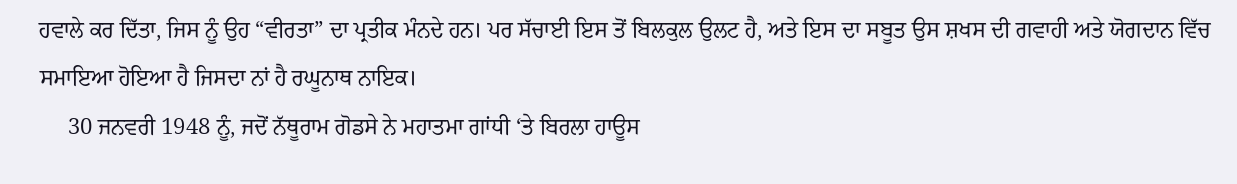ਹਵਾਲੇ ਕਰ ਦਿੱਤਾ, ਜਿਸ ਨੂੰ ਉਹ “ਵੀਰਤਾ” ਦਾ ਪ੍ਰਤੀਕ ਮੰਨਦੇ ਹਨ। ਪਰ ਸੱਚਾਈ ਇਸ ਤੋਂ ਬਿਲਕੁਲ ਉਲਟ ਹੈ, ਅਤੇ ਇਸ ਦਾ ਸਬੂਤ ਉਸ ਸ਼ਖਸ ਦੀ ਗਵਾਹੀ ਅਤੇ ਯੋਗਦਾਨ ਵਿੱਚ ਸਮਾਇਆ ਹੋਇਆ ਹੈ ਜਿਸਦਾ ਨਾਂ ਹੈ ਰਘੂਨਾਥ ਨਾਇਕ।
     30 ਜਨਵਰੀ 1948 ਨੂੰ, ਜਦੋਂ ਨੱਥੂਰਾਮ ਗੋਡਸੇ ਨੇ ਮਹਾਤਮਾ ਗਾਂਧੀ ‘ਤੇ ਬਿਰਲਾ ਹਾਊਸ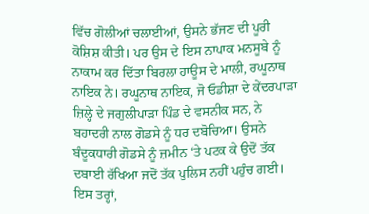ਵਿੱਚ ਗੋਲੀਆਂ ਚਲਾਈਆਂ, ਉਸਨੇ ਭੱਜਣ ਦੀ ਪੂਰੀ ਕੋਸ਼ਿਸ਼ ਕੀਤੀ। ਪਰ ਉਸ ਦੇ ਇਸ ਨਾਪਾਕ ਮਨਸੂਬੇ ਨੂੰ ਨਾਕਾਮ ਕਰ ਦਿੱਤਾ ਬਿਰਲਾ ਹਾਊਸ ਦੇ ਮਾਲੀ, ਰਘੂਨਾਥ ਨਾਇਕ ਨੇ। ਰਘੂਨਾਥ ਨਾਇਕ, ਜੋ ਓਡੀਸ਼ਾ ਦੇ ਕੇਂਦਰਪਾੜਾ ਜ਼ਿਲ੍ਹੇ ਦੇ ਜਗੁਲੀਪਾੜਾ ਪਿੰਡ ਦੇ ਵਸਨੀਕ ਸਨ, ਨੇ ਬਹਾਦਰੀ ਨਾਲ ਗੋਡਸੇ ਨੂੰ ਧਰ ਦਬੋਚਿਆ। ਉਸਨੇ ਬੰਦੂਕਧਾਰੀ ਗੋਡਸੇ ਨੂੰ ਜ਼ਮੀਨ ‘ਤੇ ਪਟਕ ਕੇ ਉਦੋਂ ਤੱਕ ਦਬਾਈ ਰੱਖਿਆ ਜਦੋਂ ਤੱਕ ਪੁਲਿਸ ਨਹੀਂ ਪਹੁੰਚ ਗਈ। ਇਸ ਤਰ੍ਹਾਂ,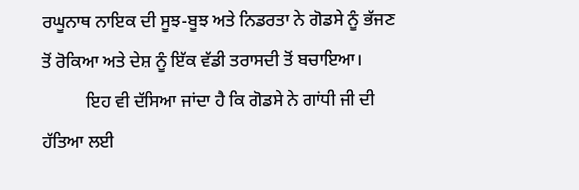ਰਘੂਨਾਥ ਨਾਇਕ ਦੀ ਸੂਝ-ਬੂਝ ਅਤੇ ਨਿਡਰਤਾ ਨੇ ਗੋਡਸੇ ਨੂੰ ਭੱਜਣ ਤੋਂ ਰੋਕਿਆ ਅਤੇ ਦੇਸ਼ ਨੂੰ ਇੱਕ ਵੱਡੀ ਤਰਾਸਦੀ ਤੋਂ ਬਚਾਇਆ।
          ਇਹ ਵੀ ਦੱਸਿਆ ਜਾਂਦਾ ਹੈ ਕਿ ਗੋਡਸੇ ਨੇ ਗਾਂਧੀ ਜੀ ਦੀ ਹੱਤਿਆ ਲਈ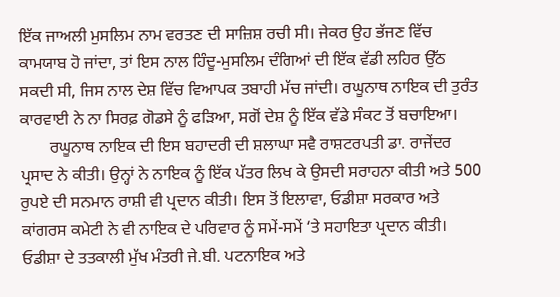ਇੱਕ ਜਾਅਲੀ ਮੁਸਲਿਮ ਨਾਮ ਵਰਤਣ ਦੀ ਸਾਜ਼ਿਸ਼ ਰਚੀ ਸੀ। ਜੇਕਰ ਉਹ ਭੱਜਣ ਵਿੱਚ ਕਾਮਯਾਬ ਹੋ ਜਾਂਦਾ, ਤਾਂ ਇਸ ਨਾਲ ਹਿੰਦੂ-ਮੁਸਲਿਮ ਦੰਗਿਆਂ ਦੀ ਇੱਕ ਵੱਡੀ ਲਹਿਰ ਉੱਠ ਸਕਦੀ ਸੀ, ਜਿਸ ਨਾਲ ਦੇਸ਼ ਵਿੱਚ ਵਿਆਪਕ ਤਬਾਹੀ ਮੱਚ ਜਾਂਦੀ। ਰਘੂਨਾਥ ਨਾਇਕ ਦੀ ਤੁਰੰਤ ਕਾਰਵਾਈ ਨੇ ਨਾ ਸਿਰਫ਼ ਗੋਡਸੇ ਨੂੰ ਫੜਿਆ, ਸਗੋਂ ਦੇਸ਼ ਨੂੰ ਇੱਕ ਵੱਡੇ ਸੰਕਟ ਤੋਂ ਬਚਾਇਆ।
       ਰਘੂਨਾਥ ਨਾਇਕ ਦੀ ਇਸ ਬਹਾਦਰੀ ਦੀ ਸ਼ਲਾਘਾ ਸਵੈ ਰਾਸ਼ਟਰਪਤੀ ਡਾ. ਰਾਜੇਂਦਰ ਪ੍ਰਸਾਦ ਨੇ ਕੀਤੀ। ਉਨ੍ਹਾਂ ਨੇ ਨਾਇਕ ਨੂੰ ਇੱਕ ਪੱਤਰ ਲਿਖ ਕੇ ਉਸਦੀ ਸਰਾਹਨਾ ਕੀਤੀ ਅਤੇ 500 ਰੁਪਏ ਦੀ ਸਨਮਾਨ ਰਾਸ਼ੀ ਵੀ ਪ੍ਰਦਾਨ ਕੀਤੀ। ਇਸ ਤੋਂ ਇਲਾਵਾ, ਓਡੀਸ਼ਾ ਸਰਕਾਰ ਅਤੇ ਕਾਂਗਰਸ ਕਮੇਟੀ ਨੇ ਵੀ ਨਾਇਕ ਦੇ ਪਰਿਵਾਰ ਨੂੰ ਸਮੇਂ-ਸਮੇਂ ‘ਤੇ ਸਹਾਇਤਾ ਪ੍ਰਦਾਨ ਕੀਤੀ। ਓਡੀਸ਼ਾ ਦੇ ਤਤਕਾਲੀ ਮੁੱਖ ਮੰਤਰੀ ਜੇ.ਬੀ. ਪਟਨਾਇਕ ਅਤੇ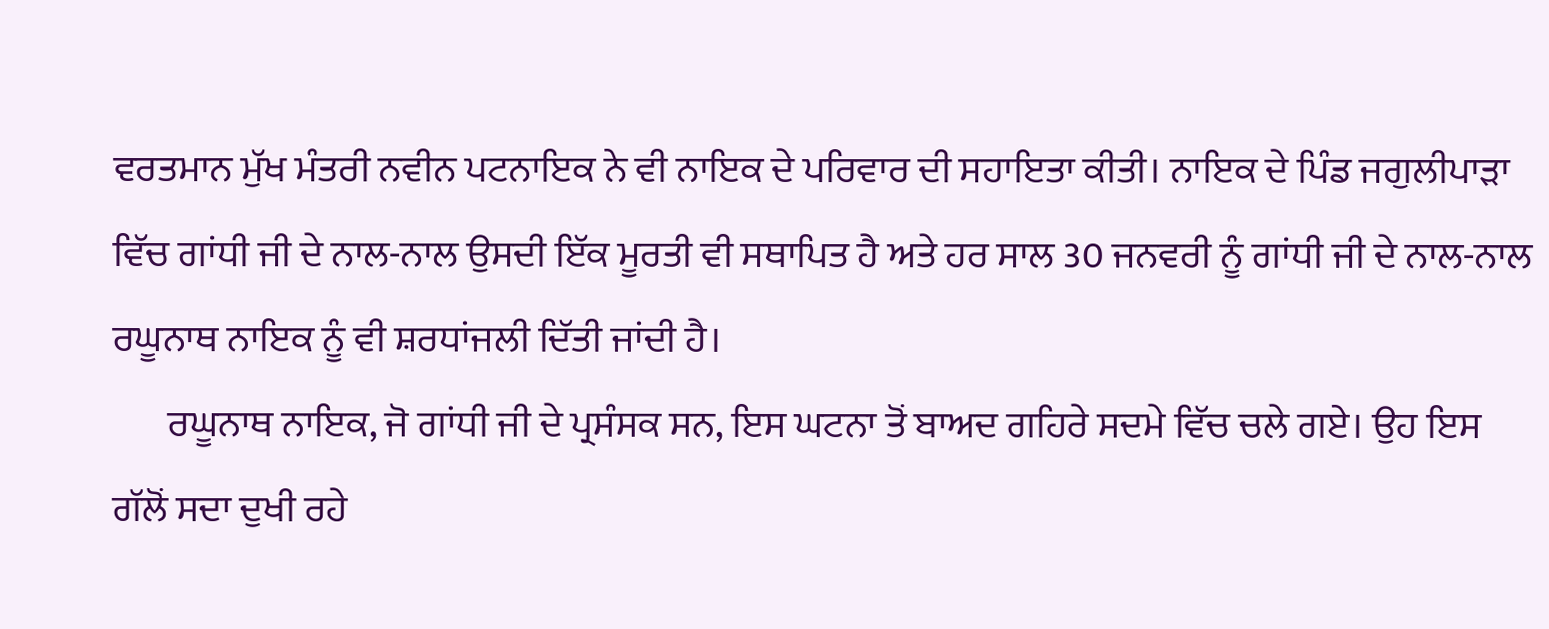ਵਰਤਮਾਨ ਮੁੱਖ ਮੰਤਰੀ ਨਵੀਨ ਪਟਨਾਇਕ ਨੇ ਵੀ ਨਾਇਕ ਦੇ ਪਰਿਵਾਰ ਦੀ ਸਹਾਇਤਾ ਕੀਤੀ। ਨਾਇਕ ਦੇ ਪਿੰਡ ਜਗੁਲੀਪਾੜਾ ਵਿੱਚ ਗਾਂਧੀ ਜੀ ਦੇ ਨਾਲ-ਨਾਲ ਉਸਦੀ ਇੱਕ ਮੂਰਤੀ ਵੀ ਸਥਾਪਿਤ ਹੈ ਅਤੇ ਹਰ ਸਾਲ 30 ਜਨਵਰੀ ਨੂੰ ਗਾਂਧੀ ਜੀ ਦੇ ਨਾਲ-ਨਾਲ ਰਘੂਨਾਥ ਨਾਇਕ ਨੂੰ ਵੀ ਸ਼ਰਧਾਂਜਲੀ ਦਿੱਤੀ ਜਾਂਦੀ ਹੈ।
       ਰਘੂਨਾਥ ਨਾਇਕ, ਜੋ ਗਾਂਧੀ ਜੀ ਦੇ ਪ੍ਰਸੰਸਕ ਸਨ, ਇਸ ਘਟਨਾ ਤੋਂ ਬਾਅਦ ਗਹਿਰੇ ਸਦਮੇ ਵਿੱਚ ਚਲੇ ਗਏ। ਉਹ ਇਸ ਗੱਲੋਂ ਸਦਾ ਦੁਖੀ ਰਹੇ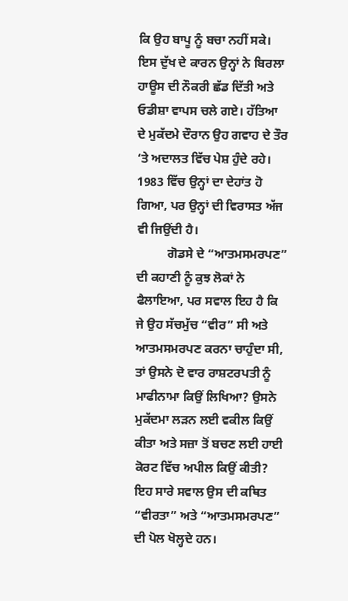ਕਿ ਉਹ ਬਾਪੂ ਨੂੰ ਬਚਾ ਨਹੀਂ ਸਕੇ। ਇਸ ਦੁੱਖ ਦੇ ਕਾਰਨ ਉਨ੍ਹਾਂ ਨੇ ਬਿਰਲਾ ਹਾਊਸ ਦੀ ਨੌਕਰੀ ਛੱਡ ਦਿੱਤੀ ਅਤੇ ਓਡੀਸ਼ਾ ਵਾਪਸ ਚਲੇ ਗਏ। ਹੱਤਿਆ ਦੇ ਮੁਕੱਦਮੇ ਦੌਰਾਨ ਉਹ ਗਵਾਹ ਦੇ ਤੌਰ ‘ਤੇ ਅਦਾਲਤ ਵਿੱਚ ਪੇਸ਼ ਹੁੰਦੇ ਰਹੇ। 1983 ਵਿੱਚ ਉਨ੍ਹਾਂ ਦਾ ਦੇਹਾਂਤ ਹੋ ਗਿਆ, ਪਰ ਉਨ੍ਹਾਂ ਦੀ ਵਿਰਾਸਤ ਅੱਜ ਵੀ ਜਿਉਂਦੀ ਹੈ।
          ਗੋਡਸੇ ਦੇ “ਆਤਮਸਮਰਪਣ” ਦੀ ਕਹਾਣੀ ਨੂੰ ਕੁਝ ਲੋਕਾਂ ਨੇ ਫੈਲਾਇਆ, ਪਰ ਸਵਾਲ ਇਹ ਹੈ ਕਿ ਜੇ ਉਹ ਸੱਚਮੁੱਚ “ਵੀਰ” ਸੀ ਅਤੇ ਆਤਮਸਮਰਪਣ ਕਰਨਾ ਚਾਹੁੰਦਾ ਸੀ, ਤਾਂ ਉਸਨੇ ਦੋ ਵਾਰ ਰਾਸ਼ਟਰਪਤੀ ਨੂੰ ਮਾਫੀਨਾਮਾ ਕਿਉਂ ਲਿਖਿਆ? ਉਸਨੇ ਮੁਕੱਦਮਾ ਲੜਨ ਲਈ ਵਕੀਲ ਕਿਉਂ ਕੀਤਾ ਅਤੇ ਸਜ਼ਾ ਤੋਂ ਬਚਣ ਲਈ ਹਾਈ ਕੋਰਟ ਵਿੱਚ ਅਪੀਲ ਕਿਉਂ ਕੀਤੀ? ਇਹ ਸਾਰੇ ਸਵਾਲ ਉਸ ਦੀ ਕਥਿਤ “ਵੀਰਤਾ” ਅਤੇ “ਆਤਮਸਮਰਪਣ” ਦੀ ਪੋਲ ਖੋਲ੍ਹਦੇ ਹਨ।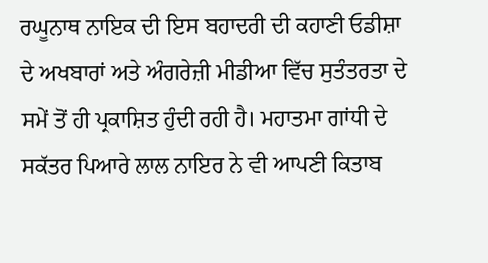ਰਘੂਨਾਥ ਨਾਇਕ ਦੀ ਇਸ ਬਹਾਦਰੀ ਦੀ ਕਹਾਣੀ ਓਡੀਸ਼ਾ ਦੇ ਅਖਬਾਰਾਂ ਅਤੇ ਅੰਗਰੇਜ਼ੀ ਮੀਡੀਆ ਵਿੱਚ ਸੁਤੰਤਰਤਾ ਦੇ ਸਮੇਂ ਤੋਂ ਹੀ ਪ੍ਰਕਾਸ਼ਿਤ ਹੁੰਦੀ ਰਹੀ ਹੈ। ਮਹਾਤਮਾ ਗਾਂਧੀ ਦੇ ਸਕੱਤਰ ਪਿਆਰੇ ਲਾਲ ਨਾਇਰ ਨੇ ਵੀ ਆਪਣੀ ਕਿਤਾਬ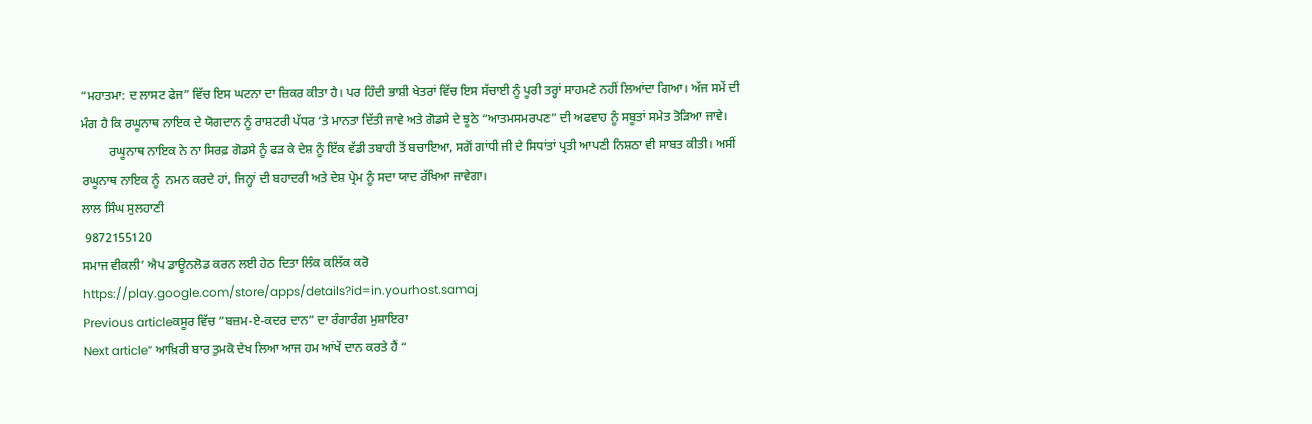“ਮਹਾਤਮਾ: ਦ ਲਾਸਟ ਫੇਜ” ਵਿੱਚ ਇਸ ਘਟਨਾ ਦਾ ਜ਼ਿਕਰ ਕੀਤਾ ਹੈ। ਪਰ ਹਿੰਦੀ ਭਾਸ਼ੀ ਖੇਤਰਾਂ ਵਿੱਚ ਇਸ ਸੱਚਾਈ ਨੂੰ ਪੂਰੀ ਤਰ੍ਹਾਂ ਸਾਹਮਣੇ ਨਹੀਂ ਲਿਆਂਦਾ ਗਿਆ। ਅੱਜ ਸਮੇਂ ਦੀ ਮੰਗ ਹੈ ਕਿ ਰਘੂਨਾਥ ਨਾਇਕ ਦੇ ਯੋਗਦਾਨ ਨੂੰ ਰਾਸ਼ਟਰੀ ਪੱਧਰ ‘ਤੇ ਮਾਨਤਾ ਦਿੱਤੀ ਜਾਵੇ ਅਤੇ ਗੋਡਸੇ ਦੇ ਝੂਠੇ “ਆਤਮਸਮਰਪਣ” ਦੀ ਅਫਵਾਹ ਨੂੰ ਸਬੂਤਾਂ ਸਮੇਤ ਤੋੜਿਆ ਜਾਵੇ।
         ਰਘੂਨਾਥ ਨਾਇਕ ਨੇ ਨਾ ਸਿਰਫ਼ ਗੋਡਸੇ ਨੂੰ ਫੜ ਕੇ ਦੇਸ਼ ਨੂੰ ਇੱਕ ਵੱਡੀ ਤਬਾਹੀ ਤੋਂ ਬਚਾਇਆ, ਸਗੋਂ ਗਾਂਧੀ ਜੀ ਦੇ ਸਿਧਾਂਤਾਂ ਪ੍ਰਤੀ ਆਪਣੀ ਨਿਸ਼ਠਾ ਵੀ ਸਾਬਤ ਕੀਤੀ। ਅਸੀਂ ਰਘੂਨਾਥ ਨਾਇਕ ਨੂੰ  ਨਮਨ ਕਰਦੇ ਹਾਂ, ਜਿਨ੍ਹਾਂ ਦੀ ਬਹਾਦਰੀ ਅਤੇ ਦੇਸ਼ ਪ੍ਰੇਮ ਨੂੰ ਸਦਾ ਯਾਦ ਰੱਖਿਆ ਜਾਵੇਗਾ।
ਲਾਲ ਸਿੰਘ ਸੁਲਹਾਣੀ
 9872155120
ਸਮਾਜ ਵੀਕਲੀ’ ਐਪ ਡਾਊਨਲੋਡ ਕਰਨ ਲਈ ਹੇਠ ਦਿਤਾ ਲਿੰਕ ਕਲਿੱਕ ਕਰੋ
https://play.google.com/store/apps/details?id=in.yourhost.samaj
Previous articleਕਸੂਰ ਵਿੱਚ ”ਬਜ਼ਮ-ਏ-ਕਦਰ ਦਾਨ” ਦਾ ਰੰਗਾਰੰਗ ਮੁਸ਼ਾਇਰਾ
Next article” ਆਖ਼ਿਰੀ ਬਾਰ ਤੁਮਕੋ ਦੇਖ ਲਿਆ ਆਜ ਹਮ ਆਂਖੇਂ ਦਾਨ ਕਰਤੇ ਹੈਂ “